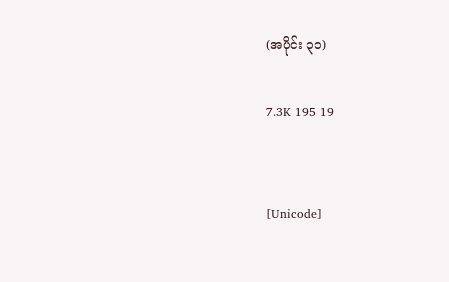(အပိုင်း ၃၁)

7.3K 195 19


[Unicode]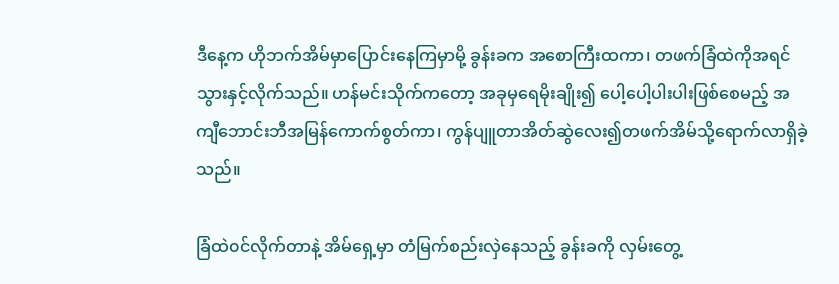ဒီနေ့က ဟိုဘက်အိမ်မှာပြောင်းနေကြမှာမို့ ခွန်းခက အစောကြီးထကာ၊ တဖက်ခြံထဲကိုအရင်သွားနှင့်လိုက်သည်။ ဟန်မင်းသိုက်ကတော့ အခုမှရေမိုးချိုး၍ ပေါ့ပေါ့ပါးပါးဖြစ်စေမည့် အကျီဘောင်းဘီအမြန်ကောက်စွတ်ကာ၊ ကွန်ပျူတာအိတ်ဆွဲလေး၍တဖက်အိမ်သို့ရောက်‌လာရှိခဲ့သည်။

ခြံထဲ၀င်လိုက်တာနဲ့ အိမ်ရှေ့မှာ တံမြက်စည်းလှဲနေသည့် ခွန်းခကို လှမ်းတွေ့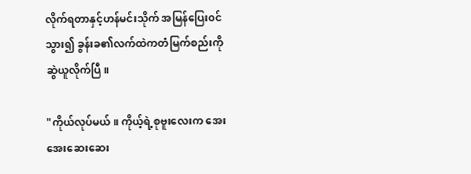လိုက်ရတာနှင့်ဟန်မင်းသိုက် အမြန်ပြေး၀င်သွား၍ ခွန်းခ၏လက်ထဲကတံမြက်စည်းကို ဆွဲယူလိုက်ပြီ။

"ကိုယ်လုပ်မယ်။ ကိုယ့်ရဲ့စုဗူးလေးက အေးအေးဆေးဆေး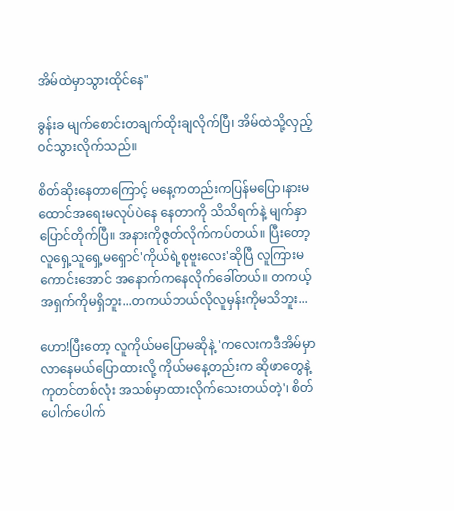အိမ်ထဲမှာသွားထိုင်နေ"

ခွန်းခ မျက်စောင်းတချက်ထိုးချလိုက်ပြီ၊ အိမ်ထဲသို့လှည့်၀င်သွားလိုက်သည်။

စိတ်ဆိုးနေတာကြောင့် မနေ့ကတည်းကပြန်မပြော၊နား‌မထောင်အရေးမလုပ်ပဲနေ နေတာကို သိသိရက်နဲ့ မျက်နှာပြောင်တိုက်ပြီ။ အနားကိုဇွတ်လိုက်ကပ်တယ်။ ပြီး‌တော့ လူရှေ့သူရှေ့မရှောင်'ကိုယ်ရဲ့စုဗူးလေး'ဆိုပြီ လူကြားမကောင်းအောင် အနောက်က‌နေလိုက်ခေါ်တယ်။ တကယ့်အရှက်ကိုမရှိဘူး...တကယ်ဘယ်လိုလူမှန်းကိုမသိဘူး...

ဟော!ပြီးတော့ လူကိုယ်မပြောမ‌ဆိုနဲ့ 'ကလေးကဒီအိမ်မှာလာနေမယ်ပြောထားလို့ ကိုယ်မနေ့တည်းက ဆိုဖာတွေနဲ့ကုတင်တစ်လုံး အသစ်မှာထားလိုက်သေးတယ်တဲ့'၊ စိတ်ပေါက်ပေါက်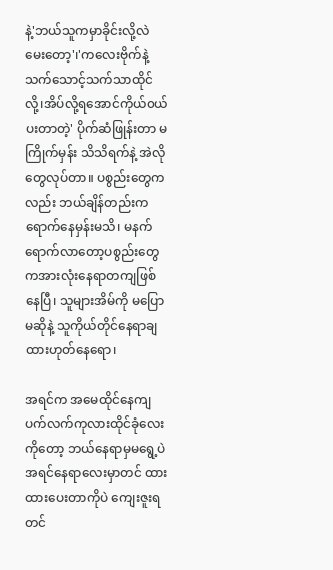နဲ့'ဘယ်သူကမှာခိုင်းလို့လဲမေးတော့'၊'ကလေးဗိုက်နဲ့သက်သောင့်သက်သာထိုင်လို့၊အိပ်လို့ရအောင်ကိုယ်၀ယ်ပးတာတဲ့' ပိုက်ဆံဖြုန်းတာ မကြိုက်မှန်း သိသိရက်နဲ့ အဲလိုတွေလုပ်တာ။ ပစွည်းတွေကလည်း ဘယ်ချိန်တည်းကရောက်နေမှန်းမသိ၊ မနက်ရောက်လာတော့ပစွည်းတွေကအားလုံးနေရာတကျဖြစ်နေပြီ၊ သူများအိမ်ကို မပြောမဆိုနဲ့ သူကိုယ်တိုင်နေရာချထားဟုတ်နေရော၊

အရင်က အမေထိုင်နေကျပက်လက်ကုလားထိုင်ခုံလေးကိုတော့ ဘယ်နေရာမှမရွေ့ပဲ အရင်နေရာလေးမှာတင် ထားထားပေးတာကိုပဲ ကျေးဇူးရတင်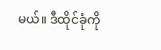မယ်။ ဒီထိုင်ခုံကို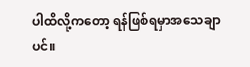ပါ‌ထိလို့ကတော့ ရန်ဖြစ်ရမှာအသေချာပင်။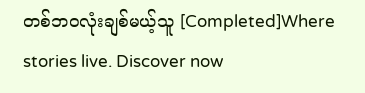တစ်ဘ၀လုံးချစ်မယ့်သူ [Completed]Where stories live. Discover now